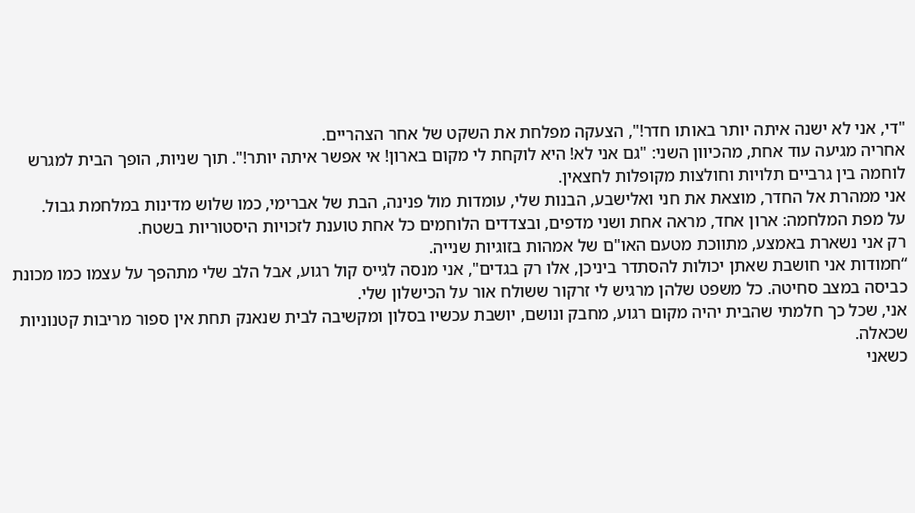"די, אני לא ישנה איתה יותר באותו חדר!", הצעקה מפלחת את השקט של אחר הצהריים.
אחריה מגיעה עוד אחת, מהכיוון השני: "גם אני לא! היא לוקחת לי מקום בארון! אי אפשר איתה יותר!". תוך שניות, הופך הבית למגרש לוחמה בין גרביים תלויות וחולצות מקופלות לחצאין.
אני ממהרת אל החדר, מוצאת את חני ואלישבע, הבנות שלי, עומדות מול פנינה, הבת של אברימי, כמו שלוש מדינות במלחמת גבול.
על מפת המלחמה: ארון אחד, מראה אחת ושני מדפים, ובצדדים הלוחמים כל אחת טוענת לזכויות היסטוריות בשטח.
רק אני נשארת באמצע, מתווכת מטעם האו"ם של אמהות בזוגיות שנייה.
“חמודות אני חושבת שאתן יכולות להסתדר ביניכן, אלו רק בגדים", אני מנסה לגייס קול רגוע, אבל הלב שלי מתהפך על עצמו כמו מכונת כביסה במצב סחיטה. כל משפט שלהן מרגיש לי זרקור ששולח אור על הכישלון שלי.
אני, שכל כך חלמתי שהבית יהיה מקום רגוע, מחבק ונושם, יושבת עכשיו בסלון ומקשיבה לבית שנאנק תחת אין ספור מריבות קטנוניות שכאלה.
כשאני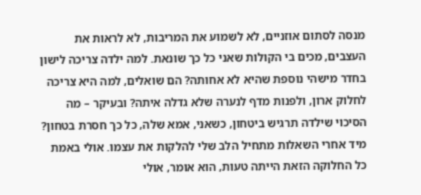מנסה לסתום אוזניים, לא לשמוע את המריבות, לא לראות את העצבים, מכים בי הקולות שאני כל כך שונאת. למה ילדה צריכה לישון בחדר מישהי נוספת שהיא לא אחותה? הם שואלים, למה היא צריכה לחלוק ארון, ולפנות מדף לנערה שלא גדלה איתה? ובעיקר – מה הסיכוי שילדה תרגיש ביטחון, כשאני, אמא שלה, כל כך חסרת בטחון?
מיד אחרי השאלות מתחיל הלב שלי להלקות את עצמו. אולי באמת כל החלוקה הזאת הייתה טעות, הוא אומר, אולי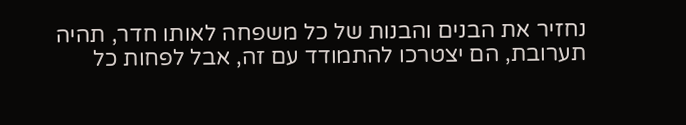נחזיר את הבנים והבנות של כל משפחה לאותו חדר, תהיה תערובת, הם יצטרכו להתמודד עם זה, אבל לפחות כל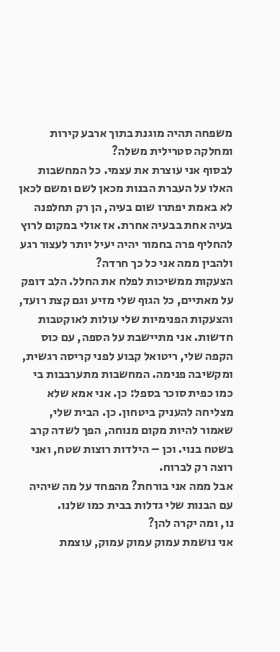משפחה תהיה מוגנת בתוך ארבע קירות ומחלקה סטרילית משלה?
לבסוף אני עוצרת את עצמי. כל המחשבות האלו על העברת הבנות מכאן לשם ומשם לכאן לא באמת יפתרו שום בעיה, הן רק תחלפנה בעיה אחת בבעיה אחרת. אז אולי במקום לרוץ להחליף פרה בחמור יהיה יעיל יותר לעצור רגע ולהבין ממה אני כל כך חרדה?
הצעקות ממשיכות לפלח את החלל. הלב דופק על מאתיים, כל הגוף שלי מזיע וגם קצת רועד, והצעקות הפנימיות שלי עולות לאוקטבות חדשות. אני מתיישבת על הספה, עם כוס הקפה שלי, ריטואל קבוע לפני קריסה רגשית, ומקשיבה פנימה. המחשבות מתערבבות בי כמו כפית סוכר בספל: כן. אני אמא שלא מצליחה להעניק ביטחון. כן. הבית שלי, שאמור להיות מקום מנוחה, הפך לשדה קרב בשטח בנוי. וכן – הילדות רוצות שטח, ואני רוצה רק לברוח.
אבל ממה אני בורחת? מהפחד על מה שיהיה עם הבנות שלי גדלות בבית כמו שלנו.
נו, ומה יקרה להן?
אני נושמת עמוק עמוק עמוק, עוצמת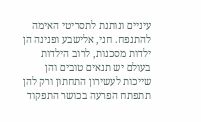עיניים ונותנת לתסריטי האימה להתנפח. חני, אלישבע ופנינה הן ילדות מסכנות, לרוב הילדות בעולם יש תנאים טובים והן שייכות לעשירון התחתון ורק להן תתפתח הפרעה בכושר התפקוד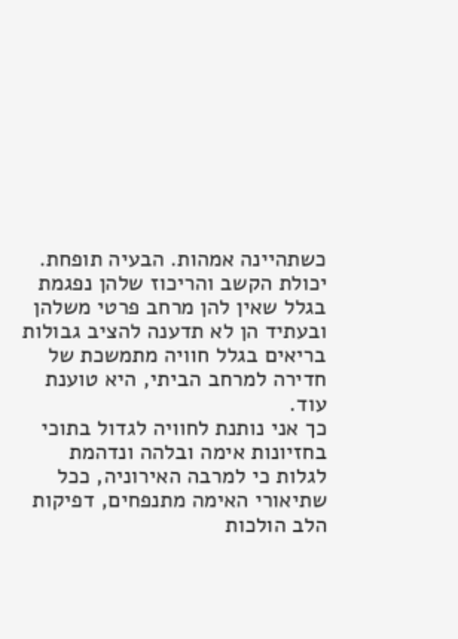כשתהיינה אמהות. הבעיה תופחת.
יכולת הקשב והריכוז שלהן נפגמת בגלל שאין להן מרחב פרטי משלהן ובעתיד הן לא תדענה להציב גבולות בריאים בגלל חוויה מתמשכת של חדירה למרחב הביתי, היא טוענת עוד.
כך אני נותנת לחוויה לגדול בתוכי בחזיונות אימה ובלהה ונדהמת לגלות כי למרבה האירוניה, ככל שתיאורי האימה מתנפחים, דפיקות הלב הולכות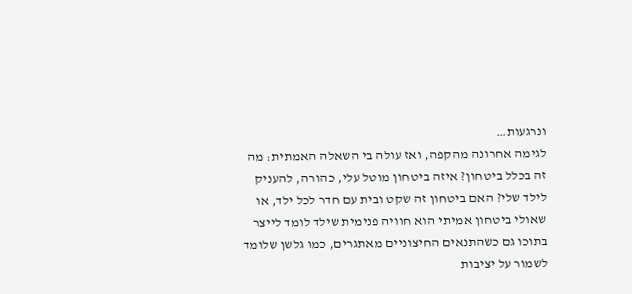ונרגעות…
לגימה אחרונה מהקפה, ואז עולה בי השאלה האמתית: מה זה בכלל ביטחון? איזה ביטחון מוטל עלי, כהורה, להעניק לילד שלי? האם ביטחון זה שקט ובית עם חדר לכל ילד, או שאולי ביטחון אמיתי הוא חוויה פנימית שילד לומד לייצר בתוכו גם כשהתנאים החיצוניים מאתגרים, כמו גלשן שלומד לשמור על יציבות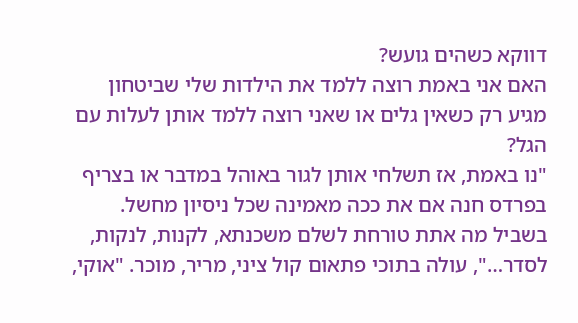דווקא כשהים גועש?
האם אני באמת רוצה ללמד את הילדות שלי שביטחון מגיע רק כשאין גלים או שאני רוצה ללמד אותן לעלות עם הגל?
"נו באמת, אז תשלחי אותן לגור באוהל במדבר או בצריף בפרדס חנה אם את ככה מאמינה שכל ניסיון מחשל. בשביל מה אתת טורחת לשלם משכנתא, לקנות, לנקות, לסדר…", עולה בתוכי פתאום קול ציני, מריר, מוכר. "אוקי,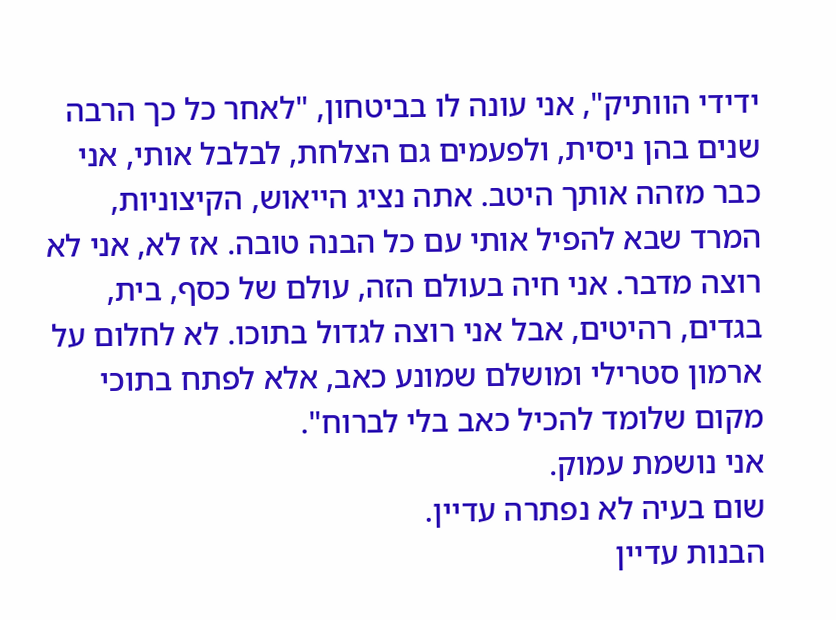ידידי הוותיק", אני עונה לו בביטחון, "לאחר כל כך הרבה שנים בהן ניסית, ולפעמים גם הצלחת, לבלבל אותי, אני כבר מזהה אותך היטב. אתה נציג הייאוש, הקיצוניות, המרד שבא להפיל אותי עם כל הבנה טובה. אז לא, אני לא רוצה מדבר. אני חיה בעולם הזה, עולם של כסף, בית, בגדים, רהיטים, אבל אני רוצה לגדול בתוכו. לא לחלום על ארמון סטרילי ומושלם שמונע כאב, אלא לפתח בתוכי מקום שלומד להכיל כאב בלי לברוח".
אני נושמת עמוק.
שום בעיה לא נפתרה עדיין.
הבנות עדיין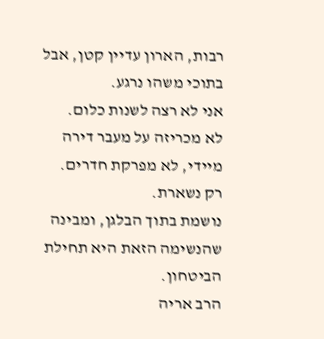רבות, הארון עדיין קטן, אבל בתוכי משהו נרגע.
אני לא רצה לשנות כלום.
לא מכריזה על מעבר דירה מיידי, לא מפרקת חדרים.
רק נשארת.
נושמת בתוך הבלגן, ומבינה שהנשימה הזאת היא תחילת הביטחון.
הרב אריה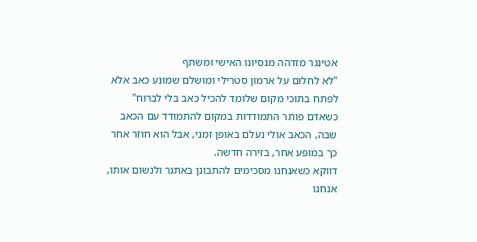אטינגר מזדהה מנסיונו האישי ומשתף
"לא לחלום על ארמון סטרילי ומושלם שמונע כאב אלא לפתח בתוכי מקום שלומד להכיל כאב בלי לברוח"
כשאדם פותר התמודדות במקום להתמודד עם הכאב שבה, הכאב אולי נעלם באופן זמני, אבל הוא חוזר אחר כך במופע אחר, בזירה חדשה.
דווקא כשאנחנו מסכימים להתבונן באתגר ולנשום אותו, אנחנו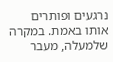נרגעים ופותרים אותו באמת. במקרה שלמעלה, מעבר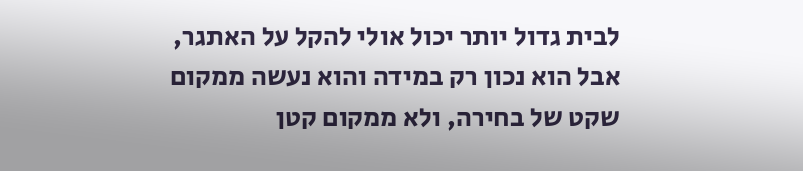לבית גדול יותר יכול אולי להקל על האתגר, אבל הוא נכון רק במידה והוא נעשה ממקום שקט של בחירה, ולא ממקום קטן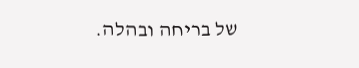של בריחה ובהלה.